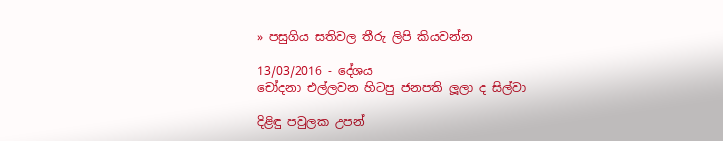» පසුගිය සතිවල තීරු ලිපි කියවන්න

13/03/2016 - දේශය
චෝදනා එල්ලවන හිටපු ජනපති ලූලා ද සිල්වා

දිළිඳු පවුලක උපන්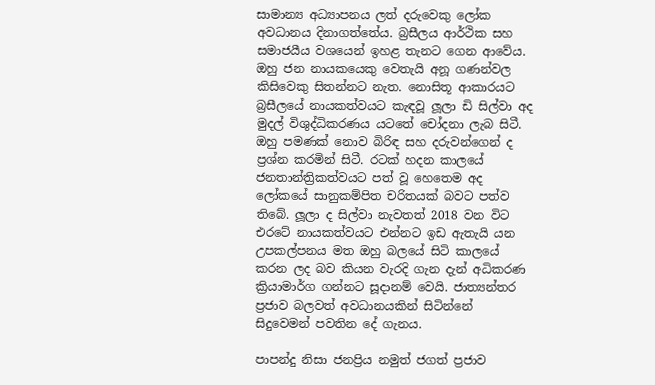සාමාන්‍ය අධ්‍යාපනය ලත් දරුවෙකු ලෝක අවධානය දිනාගත්තේය. බ්‍රසීලය ආර්ථික සහ සමාජයීය වශයෙන් ඉහළ තැනට ගෙන ආවේය. ඔහු ජන නායකයෙකු වෙතැයි අනූ ගණන්වල කිසිවෙකු සිතන්නට නැත. නොසිතූ ආකාරයට බ්‍රසීලයේ නායකත්වයට කැඳවූ ලූලා ඩි සිල්වා අද මුදල් විශුද්ධිකරණය යටතේ චෝදනා ලැබ සිටී. ඔහු පමණක් නොව බිරිඳ සහ දරුවන්ගෙන් ද ප්‍රශ්න කරමින් සිටී. රටක් හදන කාලයේ ජනතාන්ත්‍රිකත්වයට පත් වූ හෙතෙම අද ලෝකයේ සානුකම්පිත චරිතයක් බවට පත්ව තිබේ. ලූලා ද සිල්වා නැවතත් 2018 වන විට එරටේ නායකත්වයට එන්නට ඉඩ ඇතැයි යන උපකල්පනය මත ඔහු බලයේ සිටි කාලයේ කරන ලද බව කියන වැරදි ගැන දැන් අධිකරණ ක්‍රියාමාර්ග ගන්නට සූදානම් වෙයි. ජාත්‍යන්තර ප්‍රජාව බලවත් අවධානයකින් සිටින්නේ සිදුවෙමන් පවතින දේ ගැනය.

පාපන්දු නිසා ජනප්‍රිය නමුත් ජගත් ප්‍රජාව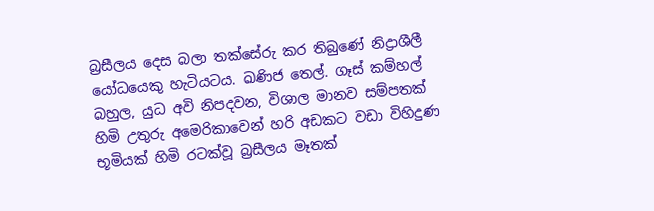බ්‍රසීලය දෙස බලා තක්සේරු කර තිබුණේ නිද්‍රාශීලී යෝධයෙකු හැටියටය. ඛණිජ තෙල්. ගෑස් කම්හල් බහුල, යුධ අවි නිපදවන, විශාල මානව සම්පතක් හිමි උතුරු අමෙරිකාවෙන් හරි අඩකට වඩා විහිදුණ භූමියක් හිමි රටක්වූ බ්‍රසීලය මෑතක්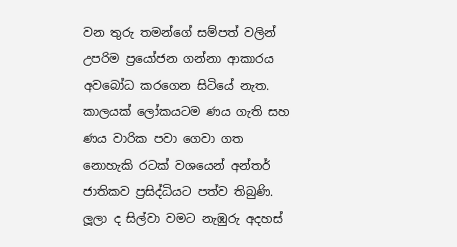වන තුරු තමන්ගේ සම්පත් වලින් උපරිම ප්‍රයෝජන ගන්නා ආකාරය අවබෝධ කරගෙන සිටියේ නැත. කාලයක් ලෝකයටම ණය ගැති සහ ණය වාරික පවා ගෙවා ගත නොහැකි රටක් වශයෙන් අන්තර් ජාතිකව ප්‍රසිද්ධියට පත්ව තිබුණි. ලූලා ද සිල්වා වමට නැඹුරු අදහස්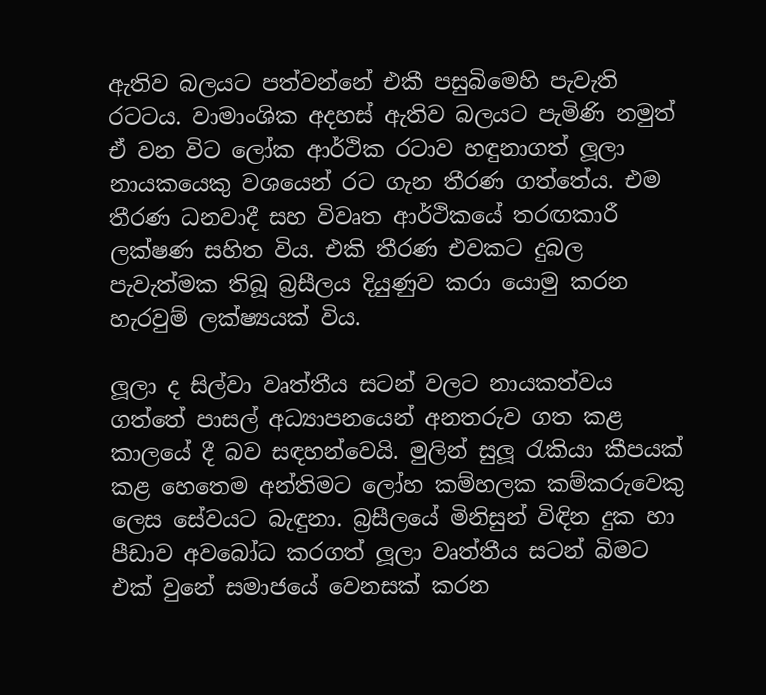ඇතිව බලයට පත්වන්නේ එකී පසුබිමෙහි පැවැති රටටය. වාමාංශික අදහස් ඇතිව බලයට පැමිණි නමුත් ඒ වන විට ලෝක ආර්ථික රටාව හඳුනාගත් ලූලා නායකයෙකු වශයෙන් රට ගැන තීරණ ගත්තේය. එම තීරණ ධනවාදී සහ විවෘත ආර්ථිකයේ තරඟකාරී ලක්ෂණ සහිත විය. එකි තීරණ එවකට දුබල පැවැත්මක තිබූ බ්‍රසීලය දියුණුව කරා යොමු කරන හැරවුම් ලක්ෂ්‍යයක් විය.

ලූලා ද සිල්වා වෘත්තීය සටන් වලට නායකත්වය ගත්තේ පාසල් අධ්‍යාපනයෙන් අනතරුව ගත කළ කාලයේ දී බව සඳහන්වෙයි. මුලින් සුලූ රැකියා කීපයක් කළ හෙතෙම අන්තිමට ලෝහ කම්හලක කම්කරුවෙකු ලෙස සේවයට බැඳුනා. බ්‍රසීලයේ මිනිසුන් විඳින දුක හා පීඩාව අවබෝධ කරගත් ලූලා වෘත්තීය සටන් බිමට එක් වුනේ සමාජයේ වෙනසක් කරන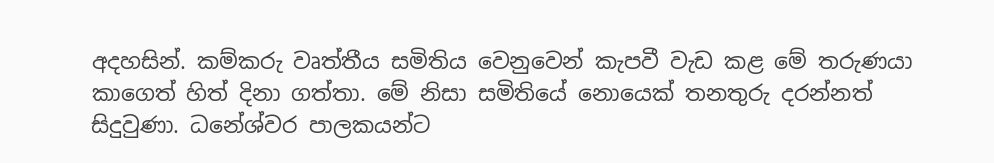අදහසින්. කම්කරු වෘත්තීය සමිතිය වෙනුවෙන් කැපවී වැඩ කළ මේ තරුණයා කාගෙත් හිත් දිනා ගත්තා. මේ නිසා සමිතියේ නොයෙක් තනතුරු දරන්නත් සිදුවුණා. ධනේශ්වර පාලකයන්ට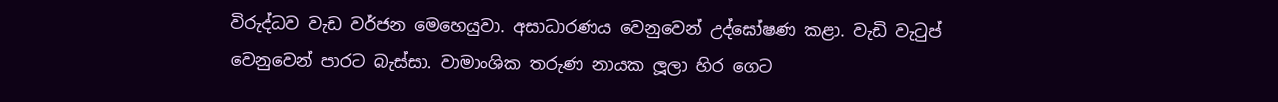විරුද්ධව වැඩ වර්ජන මෙහෙයුවා. අසාධාරණය වෙනුවෙන් උද්ඝෝෂණ කළා. වැඩි වැටුප් වෙනුවෙන් පාරට බැස්සා. වාමාංශික තරුණ නායක ලූලා හිර ගෙට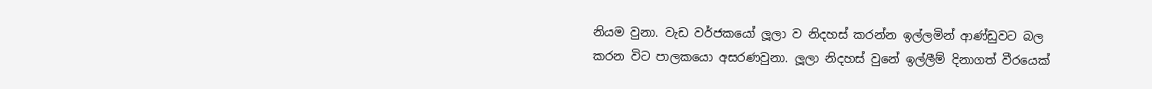නියම වුනා. වැඩ වර්ජකයෝ ලූලා ව නිදහස් කරන්න ඉල්ලමින් ආණ්ඩුවට බල කරන විට පාලකයො අසරණවුනා. ලූලා නිදහස් වුනේ ඉල්ලීම් දිනාගත් වීරයෙක්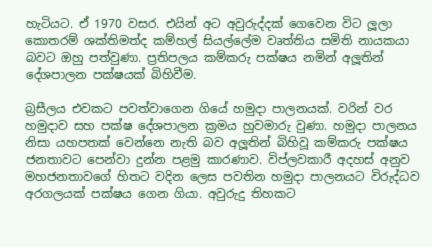හැටියට. ඒ 1970 වසර. එයින් අට අවුරුද්දක් ගෙවෙන විට ලූලා කොතරම් ශක්තිමත්ද කම්හල් සියල්ලේම වෘත්තිය සමිති නායකයා බවට ඔහු පත්වුණා. ප්‍රතිපලය කම්කරු පක්ෂය නමින් අලූතින් දේශපාලන පක්ෂයක් බිහිවීම.

බ්‍රසීලය එවකට පවත්වාගෙන ගියේ හමුදා පාලනයක්. වරින් වර හමුදාව සහ පක්ෂ දේශපාලන ක්‍රමය හුවමාරු වුණා. හමුදා පාලනය නිසා යහපතක් වෙන්නෙ නැති බව අලූතින් බිහිවූ කම්කරු පක්ෂය ජනතාවට පෙන්වා දුන්න පළමු කාරණාව. විප්ලවකාරී අදහස් අනුව මහජනතාවගේ හිතට වදින ලෙස පවතින හමුදා පාලනයට විරුද්ධව අරගලයක් පක්ෂය ගෙන ගියා. අවුරුදු තිහකට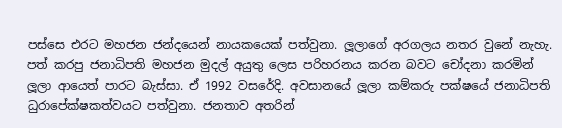පස්සෙ එරට මහජන ජන්දයෙන් නායකයෙක් පත්වුනා. ලූලාගේ අරගලය නතර වුනේ නැහැ. පත් කරපු ජනාධිපති මහජන මුදල් අයුතු ලෙස පරිහරනය කරන බවට චෝදනා කරමින් ලූලා ආයෙත් පාරට බැස්සා. ඒ 1992 වසරේදි. අවසානයේ ලූලා කම්කරු පක්ෂයේ ජනාධිපති ධුරාපේක්ෂකත්වයට පත්වුනා. ජනතාව අතරින්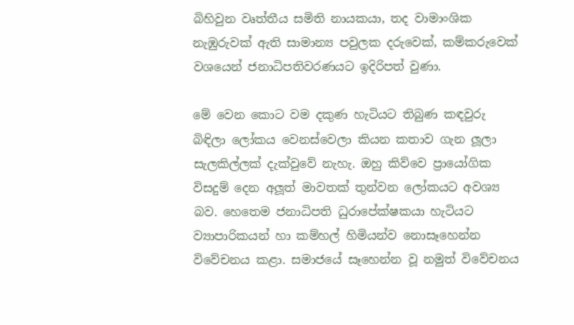බිහිවුන වෘත්තීය සමිති නායකයා, තද වාමාංශික නැඹුරුවක් ඇති සාමාන්‍ය පවුලක දරුවෙක්, කම්කරුවෙක් වශයෙන් ජනාධිපතිවරණයට ඉදිරිපත් වුණා.

මේ වෙන කොට වම දකුණ හැටියට තිබුණ කඳවුරු බිඳිලා ලෝකය වෙනස්වෙලා කියන කතාව ගැන ලූලා සැලකිල්ලක් දැක්වුවේ නැහැ. ඔහු කිව්වෙ ප්‍රායෝගික විසදුම් දෙන අලූත් මාවතක් තුන්වන ලෝකයට අවශ්‍ය බව. හෙතෙම ජනාධිපති ධුරාපේක්ෂකයා හැටියට ව්‍යාපාරිකයන් හා කම්හල් හිමියන්ව නොසෑහෙන්න විවේචනය කළා. සමාජයේ සෑහෙන්න වූ නමුත් විවේචනය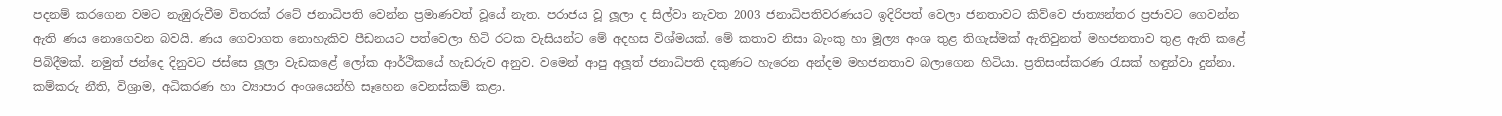පදනම් කරගෙන වමට නැඹුරුවීම විතරක් රටේ ජනාධිපති වෙන්න ප්‍රමාණවත් වූයේ නැත. පරාජය වූ ලූලා ද සිල්වා නැවත 2003 ජනාධිපතිවරණයට ඉදිරිපත් වෙලා ජනතාවට කිව්වෙ ජාත්‍යන්තර ප්‍රජාවට ගෙවන්න ඇති ණය නොගෙවන බවයි. ණය ගෙවාගත නොහැකිව පීඩනයට පත්වෙලා හිටි රටක වැසියන්ට මේ අදහස විශ්මයක්. මේ කතාව නිසා බැංකු හා මූල්‍ය අංශ තුළ තිගැස්මක් ඇතිවුනත් මහජනතාව තුළ ඇති කළේ පිබිදීමක්. නමුත් ජන්දෙ දිනුවට ජස්සෙ ලූලා වැඩකළේ ලෝක ආර්ථිකයේ හැඩරුව අනුව. වමෙන් ආපු අලූත් ජනාධිපති දකුණට හැරෙන අන්දම මහජනතාව බලාගෙන හිටියා. ප්‍රතිසංස්කරණ රැසක් හඳුන්වා දුන්නා. කම්කරු නීති, විශ්‍රාම, අධිකරණ හා ව්‍යාපාර අංශයෙන්හි සෑහෙන වෙනස්කම් කළා.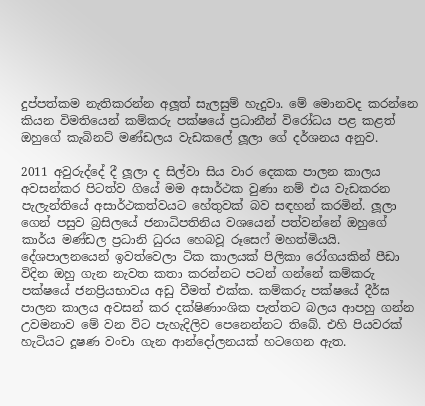දුප්පත්කම නැතිකරන්න අලූත් සැලසුම් හැදුවා. මේ මොනවද කරන්නෙ කියන විමතියෙන් කම්කරු පක්ෂයේ ප්‍රධානීන් විරෝධය පළ කළත් ඔහුගේ කැබිනට් මණ්ඩලය වැඩකලේ ලූලා ගේ දර්ශනය අනුව.

2011 අවුරුද්දේ දී ලූලා ද සිල්වා සිය වාර දෙකක පාලන කාලය අවසන්කර පිටත්ව ගියේ මම අසාර්ථක වුණා නම් එය වැඩකරන පැලැන්තියේ අසාර්ථකත්වයට හේතුවක් බව සඳහන් කරමින්. ලූලා ගෙන් පසුව බ්‍රසිලයේ ජනාධිපතිනිය වශයෙන් පත්වන්නේ ඔහුගේ කාර්ය මණ්ඩල ප්‍රධානි ධුරය හෙබවූ රූසෙෆ් මහත්මියයි. දේශපාලනයෙන් ඉවත්වෙලා ටික කාලයක් පිලිකා රෝගයකින් පීඩා විදින ඔහු ගැන නැවත කතා කරන්නට පටන් ගන්නේ කම්කරු පක්ෂයේ ජනප්‍රියභාවය අඩු වීමත් එක්ක. කම්කරු පක්ෂයේ දීර්ඝ පාලන කාලය අවසන් කර දක්ෂිණාංශික පැත්තට බලය ආපහු ගන්න උවමනාව මේ වන විට පැහැදිලිව පෙනෙන්නට තිබේ. එහි පියවරක් හැටියට දූෂණ වංචා ගැන ආන්දෝලනයක් හටගෙන ඇත.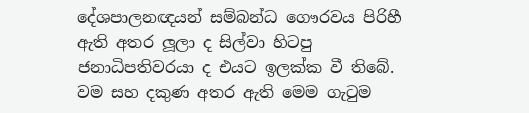දේශපාලනඥයන් සම්බන්ධ ගෞරවය පිරිහී ඇති අතර ලූලා ද සිල්වා හිටපු ජනාධිපතිවරයා ද එයට ඉලක්ක වී තිබේ. වම සහ දකුණ අතර ඇති මෙම ගැටුම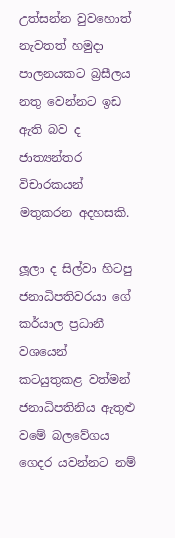උත්සන්න වුවහොත් නැවතත් හමුදා පාලනයකට බ්‍රසීලය නතු වෙන්නට ඉඩ ඇති බව ද ජාත්‍යන්තර විචාරකයන් මතුකරන අදහසකි.

ලූලා ද සිල්වා හිටපු ජනාධිපතිවරයා ගේ කර්යාල ප්‍රධානී වශයෙන් කටයුතුකළ වත්මන් ජනාධිපතිනිය ඇතුළු වමේ බලවේගය ගෙදර යවන්නට නම්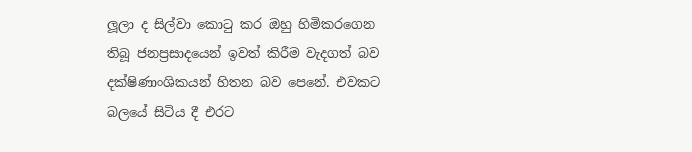ලූලා ද සිල්වා කොටු කර ඔහු හිමිකරගෙන තිබූ ජනප්‍රසාදයෙන් ඉවත් කිරීම වැදගත් බව දක්ෂිණාංශිකයන් හිතන බව පෙනේ. එවකට බලයේ සිටිය දී එරට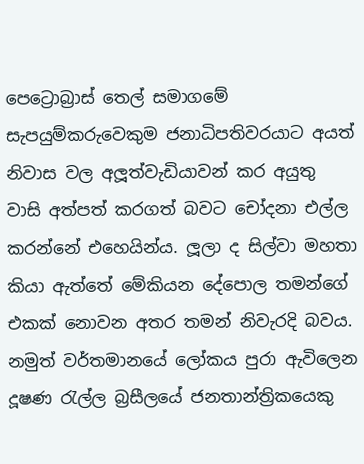පෙට්‍රොබ්‍රාස් තෙල් සමාගමේ සැපයුම්කරුවෙකුම ජනාධිපතිවරයාට අයත් නිවාස වල අලූත්වැඩියාවන් කර අයුතු වාසි අත්පත් කරගත් බවට චෝදනා එල්ල කරන්නේ එහෙයින්ය. ලූලා ද සිල්වා මහතා කියා ඇත්තේ මේකියන දේපොල තමන්ගේ එකක් නොවන අතර තමන් නිවැරදි බවය. නමුත් වර්තමානයේ ලෝකය පුරා ඇවිලෙන දූෂණ රැල්ල බ්‍රසීලයේ ජනතාන්ත්‍රිකයෙකු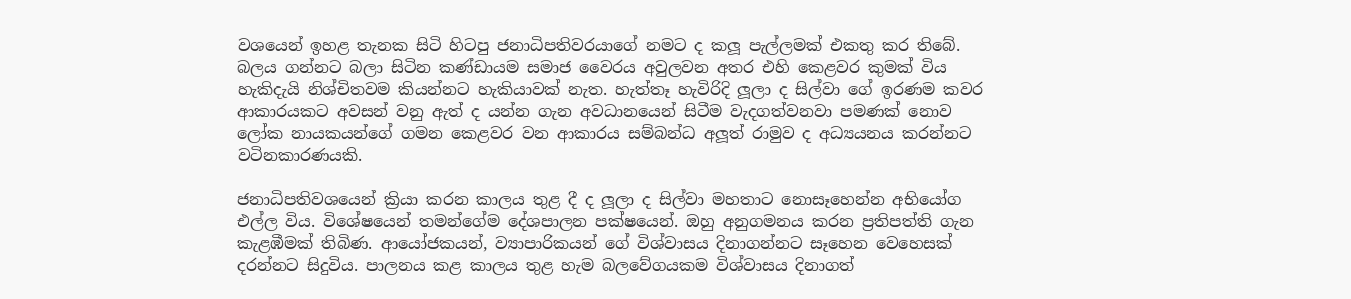වශයෙන් ඉහළ තැනක සිටි හිටපු ජනාධිපතිවරයාගේ නමට ද කලූ පැල්ලමක් එකතු කර තිබේ. බලය ගන්නට බලා සිටින කණ්ඩායම සමාජ වෛරය අවුලවන අතර එහි කෙළවර කුමක් විය හැකිදැයි නිශ්චිතවම කියන්නට හැකියාවක් නැත. හැත්තෑ හැවිරිදි ලූලා ද සිල්වා ගේ ඉරණම කවර ආකාරයකට අවසන් වනු ඇත් ද යන්න ගැන අවධානයෙන් සිටීම වැදගත්වනවා පමණක් නොව ලෝක නායකයන්ගේ ගමන කෙළවර වන ආකාරය සම්බන්ධ අලූත් රාමුව ද අධ්‍යයනය කරන්නට වටිනකාරණයකි.

ජනාධිපතිවශයෙන් ක්‍රියා කරන කාලය තුළ දී ද ලූලා ද සිල්වා මහතාට නොසෑහෙන්න අභියෝග එල්ල විය. විශේෂයෙන් තමන්ගේම දේශපාලන පක්ෂයෙන්. ඔහු අනුගමනය කරන ප්‍රතිපත්ති ගැන කැළඹීමක් තිබිණ. ආයෝජකයන්, ව්‍යාපාරිකයන් ගේ විශ්වාසය දිනාගන්නට සෑහෙන වෙහෙසක් දරන්නට සිදුවිය. පාලනය කළ කාලය තුළ හැම බලවේගයකම විශ්වාසය දිනාගත්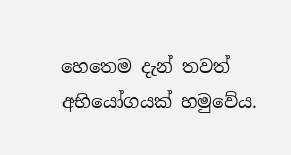හෙතෙම දැන් තවත් අභියෝගයක් හමුවේය.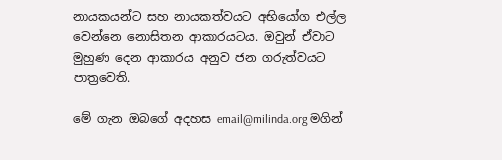නායකයන්ට සහ නායකත්වයට අභියෝග එල්ල වෙන්නෙ නොසිතන ආකාරයටය. ඔවුන් ඒවාට මුහුණ දෙන ආකාරය අනුව ජන ගරුත්වයට පාත්‍රවෙති.

මේ ගැන ඔබගේ අදහස email@milinda.org මගින්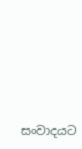සංවාදයට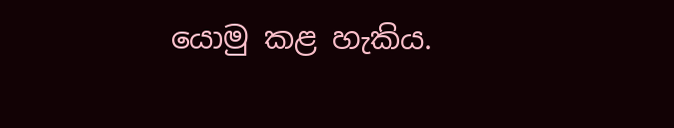යොමු කළ හැකිය.